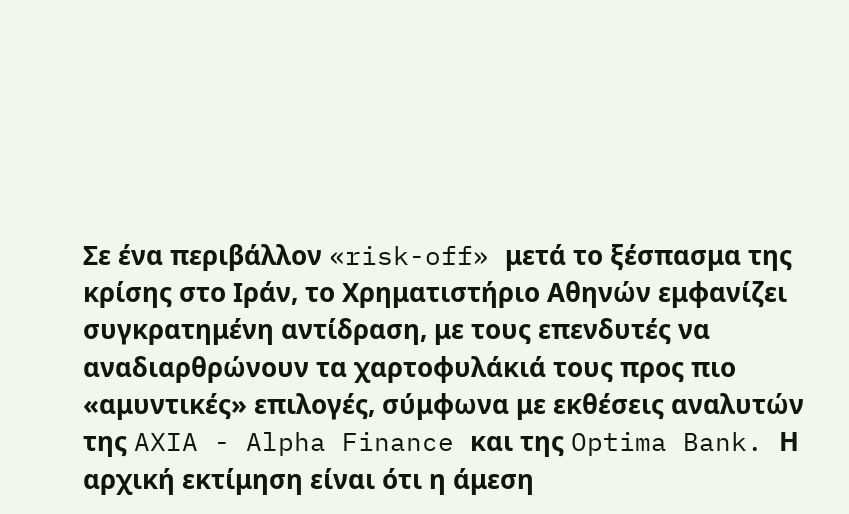Σε ένα περιβάλλον «risk-off» μετά το ξέσπασμα της κρίσης στο Ιράν, το Χρηματιστήριο Αθηνών εμφανίζει συγκρατημένη αντίδραση, με τους επενδυτές να αναδιαρθρώνουν τα χαρτοφυλάκιά τους προς πιο «αμυντικές» επιλογές, σύμφωνα με εκθέσεις αναλυτών της AXIA - Alpha Finance και της Optima Bank. Η αρχική εκτίμηση είναι ότι η άμεση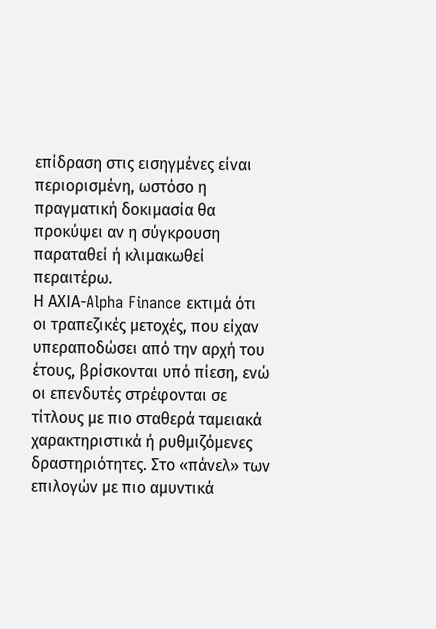επίδραση στις εισηγμένες είναι περιορισμένη, ωστόσο η πραγματική δοκιμασία θα προκύψει αν η σύγκρουση παραταθεί ή κλιμακωθεί περαιτέρω.
Η ΑΧΙΑ-Alpha Finance εκτιμά ότι οι τραπεζικές μετοχές, που είχαν υπεραποδώσει από την αρχή του έτους, βρίσκονται υπό πίεση, ενώ οι επενδυτές στρέφονται σε τίτλους με πιο σταθερά ταμειακά χαρακτηριστικά ή ρυθμιζόμενες δραστηριότητες. Στο «πάνελ» των επιλογών με πιο αμυντικά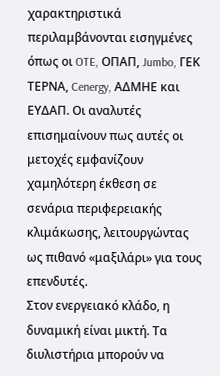χαρακτηριστικά περιλαμβάνονται εισηγμένες όπως οι OTE, ΟΠΑΠ, Jumbo, ΓΕΚ ΤΕΡΝΑ, Cenergy, AΔΜΗΕ και ΕΥΔΑΠ. Οι αναλυτές επισημαίνουν πως αυτές οι μετοχές εμφανίζουν χαμηλότερη έκθεση σε σενάρια περιφερειακής κλιμάκωσης, λειτουργώντας ως πιθανό «μαξιλάρι» για τους επενδυτές.
Στον ενεργειακό κλάδο, η δυναμική είναι μικτή. Τα διυλιστήρια μπορούν να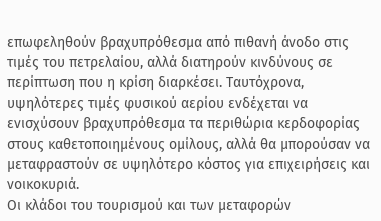επωφεληθούν βραχυπρόθεσμα από πιθανή άνοδο στις τιμές του πετρελαίου, αλλά διατηρούν κινδύνους σε περίπτωση που η κρίση διαρκέσει. Ταυτόχρονα, υψηλότερες τιμές φυσικού αερίου ενδέχεται να ενισχύσουν βραχυπρόθεσμα τα περιθώρια κερδοφορίας στους καθετοποιημένους ομίλους, αλλά θα μπορούσαν να μεταφραστούν σε υψηλότερο κόστος για επιχειρήσεις και νοικοκυριά.
Οι κλάδοι του τουρισμού και των μεταφορών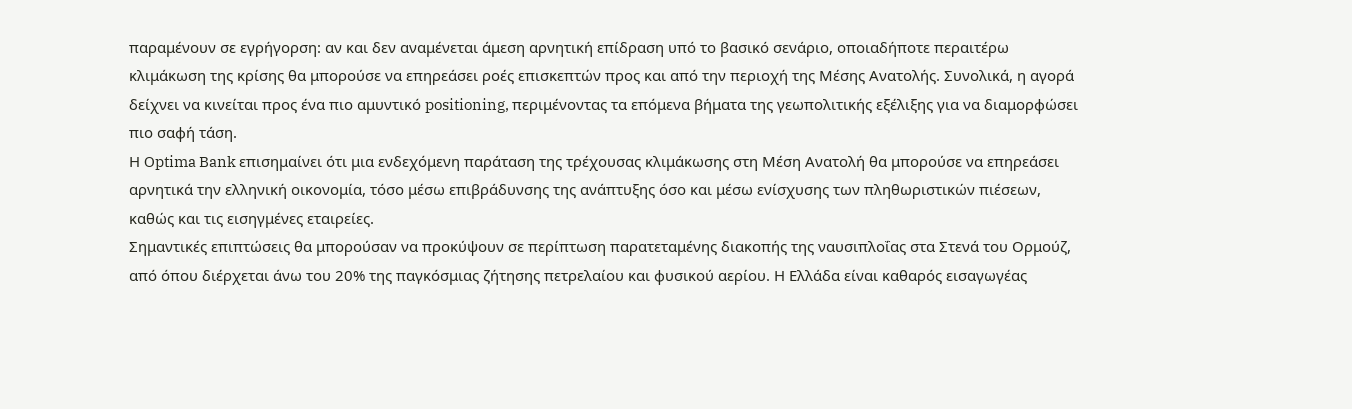παραμένουν σε εγρήγορση: αν και δεν αναμένεται άμεση αρνητική επίδραση υπό το βασικό σενάριο, οποιαδήποτε περαιτέρω κλιμάκωση της κρίσης θα μπορούσε να επηρεάσει ροές επισκεπτών προς και από την περιοχή της Μέσης Ανατολής. Συνολικά, η αγορά δείχνει να κινείται προς ένα πιο αμυντικό positioning, περιμένοντας τα επόμενα βήματα της γεωπολιτικής εξέλιξης για να διαμορφώσει πιο σαφή τάση.
Η Optima Bank επισημαίνει ότι μια ενδεχόμενη παράταση της τρέχουσας κλιμάκωσης στη Μέση Ανατολή θα μπορούσε να επηρεάσει αρνητικά την ελληνική οικονομία, τόσο μέσω επιβράδυνσης της ανάπτυξης όσο και μέσω ενίσχυσης των πληθωριστικών πιέσεων, καθώς και τις εισηγμένες εταιρείες.
Σημαντικές επιπτώσεις θα μπορούσαν να προκύψουν σε περίπτωση παρατεταμένης διακοπής της ναυσιπλοΐας στα Στενά του Ορμούζ, από όπου διέρχεται άνω του 20% της παγκόσμιας ζήτησης πετρελαίου και φυσικού αερίου. Η Ελλάδα είναι καθαρός εισαγωγέας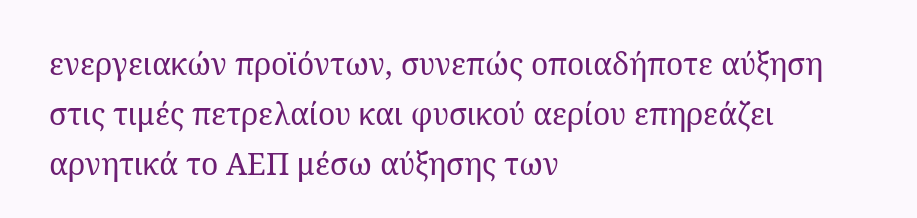ενεργειακών προϊόντων, συνεπώς οποιαδήποτε αύξηση στις τιμές πετρελαίου και φυσικού αερίου επηρεάζει αρνητικά το ΑΕΠ μέσω αύξησης των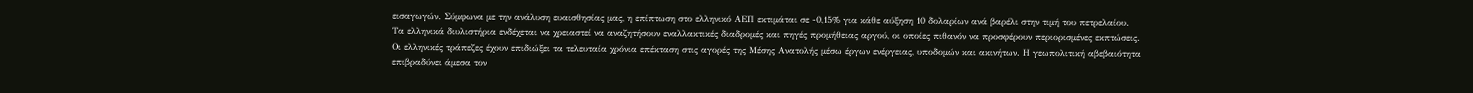εισαγωγών. Σύμφωνα με την ανάλυση ευαισθησίας μας, η επίπτωση στο ελληνικό ΑΕΠ εκτιμάται σε -0,15% για κάθε αύξηση 10 δολαρίων ανά βαρέλι στην τιμή του πετρελαίου.
Τα ελληνικά διυλιστήρια ενδέχεται να χρειαστεί να αναζητήσουν εναλλακτικές διαδρομές και πηγές προμήθειας αργού, οι οποίες πιθανόν να προσφέρουν περιορισμένες εκπτώσεις.
Οι ελληνικές τράπεζες έχουν επιδιώξει τα τελευταία χρόνια επέκταση στις αγορές της Μέσης Ανατολής μέσω έργων ενέργειας, υποδομών και ακινήτων. Η γεωπολιτική αβεβαιότητα επιβραδύνει άμεσα τον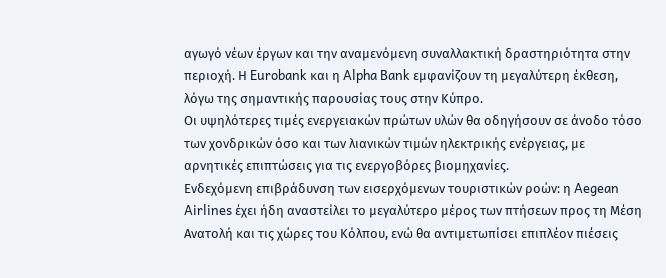αγωγό νέων έργων και την αναμενόμενη συναλλακτική δραστηριότητα στην περιοχή. Η Eurobank και η Alpha Bank εμφανίζουν τη μεγαλύτερη έκθεση, λόγω της σημαντικής παρουσίας τους στην Κύπρο.
Οι υψηλότερες τιμές ενεργειακών πρώτων υλών θα οδηγήσουν σε άνοδο τόσο των χονδρικών όσο και των λιανικών τιμών ηλεκτρικής ενέργειας, με αρνητικές επιπτώσεις για τις ενεργοβόρες βιομηχανίες.
Ενδεχόμενη επιβράδυνση των εισερχόμενων τουριστικών ροών: η Aegean Airlines έχει ήδη αναστείλει το μεγαλύτερο μέρος των πτήσεων προς τη Μέση Ανατολή και τις χώρες του Κόλπου, ενώ θα αντιμετωπίσει επιπλέον πιέσεις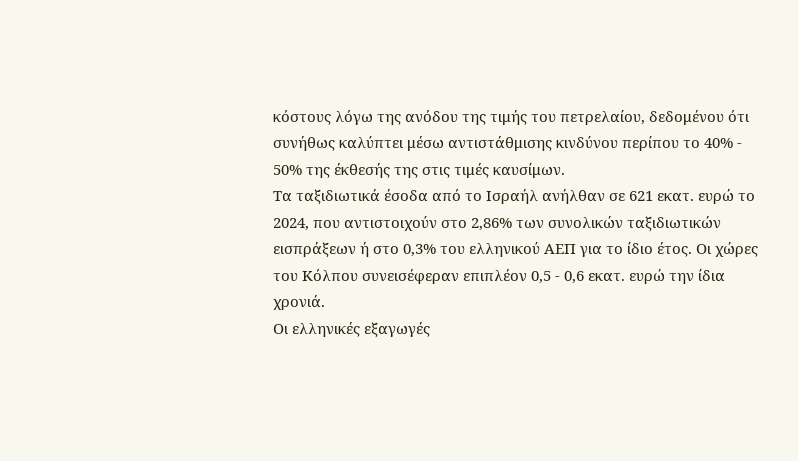κόστους λόγω της ανόδου της τιμής του πετρελαίου, δεδομένου ότι συνήθως καλύπτει μέσω αντιστάθμισης κινδύνου περίπου το 40% - 50% της έκθεσής της στις τιμές καυσίμων.
Τα ταξιδιωτικά έσοδα από το Ισραήλ ανήλθαν σε 621 εκατ. ευρώ το 2024, που αντιστοιχούν στο 2,86% των συνολικών ταξιδιωτικών εισπράξεων ή στο 0,3% του ελληνικού ΑΕΠ για το ίδιο έτος. Οι χώρες του Κόλπου συνεισέφεραν επιπλέον 0,5 - 0,6 εκατ. ευρώ την ίδια χρονιά.
Οι ελληνικές εξαγωγές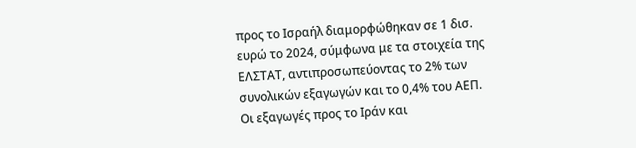προς το Ισραήλ διαμορφώθηκαν σε 1 δισ. ευρώ το 2024, σύμφωνα με τα στοιχεία της ΕΛΣΤΑΤ, αντιπροσωπεύοντας το 2% των συνολικών εξαγωγών και το 0,4% του ΑΕΠ. Οι εξαγωγές προς το Ιράν και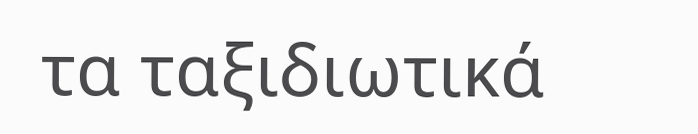τα ταξιδιωτικά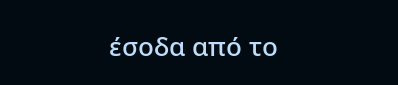έσοδα από το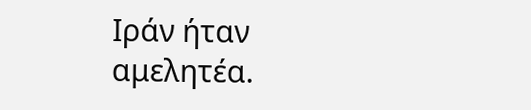Ιράν ήταν αμελητέα.